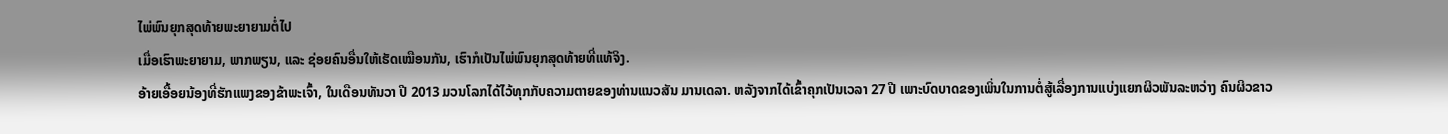ໄພ່ພົນຍຸກສຸດທ້າຍພະຍາຍາມຕໍ່ໄປ
ເມື່ອເຮົາພະຍາຍາມ, ພາກພຽນ, ແລະ ຊ່ອຍຄົນອື່ນໃຫ້ເຮັດເໝືອນກັນ, ເຮົາກໍເປັນໄພ່ພົນຍຸກສຸດທ້າຍທີ່ແທ້ຈິງ.
ອ້າຍເອື້ອຍນ້ອງທີ່ຮັກແພງຂອງຂ້າພະເຈົ້າ, ໃນເດືອນທັນວາ ປີ 2013 ມວນໂລກໄດ້ໄວ້ທຸກກັບຄວາມຕາຍຂອງທ່ານແນວສັນ ມານເດລາ. ຫລັງຈາກໄດ້ເຂົ້າຄຸກເປັນເວລາ 27 ປີ ເພາະບົດບາດຂອງເພິ່ນໃນການຕໍ່ສູ້ເລື່ອງການແບ່ງແຍກຜິວພັນລະຫວ່າງ ຄົນຜິວຂາວ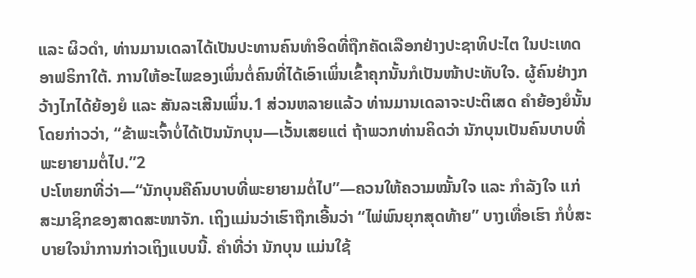ແລະ ຜິວດຳ, ທ່ານມານເດລາໄດ້ເປັນປະທານຄົນທຳອິດທີ່ຖືກຄັດເລືອກຢ່າງປະຊາທິປະໄຕ ໃນປະເທດອາຟຣິກາໃຕ້. ການໃຫ້ອະໄພຂອງເພິ່ນຕໍ່ຄົນທີ່ໄດ້ເອົາເພິ່ນເຂົ້າຄຸກນັ້ນກໍເປັນໜ້າປະທັບໃຈ. ຜູ້ຄົນຢ່າງກວ້າງໄກໄດ້ຍ້ອງຍໍ ແລະ ສັນລະເສີນເພິ່ນ.1 ສ່ວນຫລາຍແລ້ວ ທ່ານມານເດລາຈະປະຕິເສດ ຄຳຍ້ອງຍໍນັ້ນ ໂດຍກ່າວວ່າ, “ຂ້າພະເຈົ້າບໍ່ໄດ້ເປັນນັກບຸນ—ເວັ້ນເສຍແຕ່ ຖ້າພວກທ່ານຄິດວ່າ ນັກບຸນເປັນຄົນບາບທີ່ພະຍາຍາມຕໍ່ໄປ.”2
ປະໂຫຍກທີ່ວ່າ—“ນັກບຸນຄືຄົນບາບທີ່ພະຍາຍາມຕໍ່ໄປ”—ຄວນໃຫ້ຄວາມໝັ້ນໃຈ ແລະ ກຳລັງໃຈ ແກ່ສະມາຊິກຂອງສາດສະໜາຈັກ. ເຖິງແມ່ນວ່າເຮົາຖືກເອີ້ນວ່າ “ໄພ່ພົນຍຸກສຸດທ້າຍ” ບາງເທື່ອເຮົາ ກໍບໍ່ສະບາຍໃຈນຳການກ່າວເຖິງແບບນີ້. ຄຳທີ່ວ່າ ນັກບຸນ ແມ່ນໃຊ້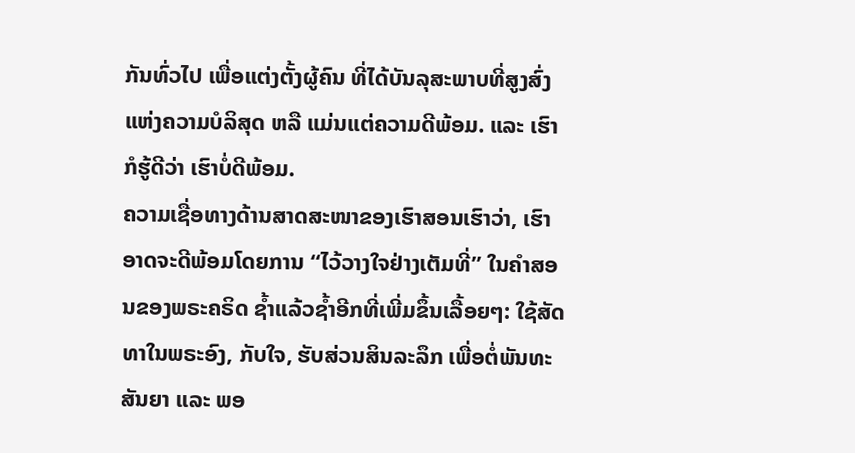ກັນທົ່ວໄປ ເພື່ອແຕ່ງຕັ້ງຜູ້ຄົນ ທີ່ໄດ້ບັນລຸສະພາບທີ່ສູງສົ່ງ ແຫ່ງຄວາມບໍລິສຸດ ຫລື ແມ່ນແຕ່ຄວາມດີພ້ອມ. ແລະ ເຮົາກໍຮູ້ດີວ່າ ເຮົາບໍ່ດີພ້ອມ.
ຄວາມເຊື່ອທາງດ້ານສາດສະໜາຂອງເຮົາສອນເຮົາວ່າ, ເຮົາອາດຈະດີພ້ອມໂດຍການ “ໄວ້ວາງໃຈຢ່າງເຕັມທີ່” ໃນຄຳສອນຂອງພຣະຄຣິດ ຊ້ຳແລ້ວຊ້ຳອີກທີ່ເພີ່ມຂຶ້ນເລື້ອຍໆ: ໃຊ້ສັດທາໃນພຣະອົງ, ກັບໃຈ, ຮັບສ່ວນສິນລະລຶກ ເພື່ອຕໍ່ພັນທະສັນຍາ ແລະ ພອ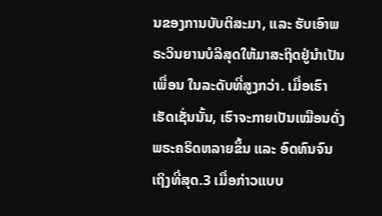ນຂອງການບັບຕິສະມາ, ແລະ ຮັບເອົາພຣະວິນຍານບໍລິສຸດໃຫ້ມາສະຖິດຢູ່ນຳເປັນເພື່ອນ ໃນລະດັບທີ່ສູງກວ່າ. ເມື່ອເຮົາເຮັດເຊັ່ນນັ້ນ, ເຮົາຈະກາຍເປັນເໝືອນດັ່ງພຣະຄຣິດຫລາຍຂຶ້ນ ແລະ ອົດທົນຈົນເຖິງທີ່ສຸດ.3 ເມື່ອກ່າວແບບ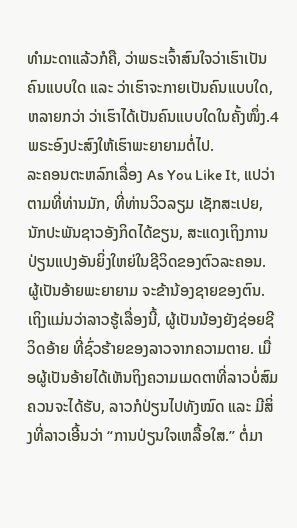ທຳມະດາແລ້ວກໍຄື, ວ່າພຣະເຈົ້າສົນໃຈວ່າເຮົາເປັນຄົນແບບໃດ ແລະ ວ່າເຮົາຈະກາຍເປັນຄົນແບບໃດ, ຫລາຍກວ່າ ວ່າເຮົາໄດ້ເປັນຄົນແບບໃດໃນຄັ້ງໜຶ່ງ.4 ພຣະອົງປະສົງໃຫ້ເຮົາພະຍາຍາມຕໍ່ໄປ.
ລະຄອນຕະຫລົກເລື່ອງ As You Like It, ແປວ່າ ຕາມທີ່ທ່ານມັກ, ທີ່ທ່ານວິວລຽມ ເຊັກສະເປຍ, ນັກປະພັນຊາວອັງກິດໄດ້ຂຽນ, ສະແດງເຖິງການປ່ຽນແປງອັນຍິ່ງໃຫຍ່ໃນຊີວິດຂອງຕົວລະຄອນ. ຜູ້ເປັນອ້າຍພະຍາຍາມ ຈະຂ້ານ້ອງຊາຍຂອງຕົນ. ເຖິງແມ່ນວ່າລາວຮູ້ເລື່ອງນີ້, ຜູ້ເປັນນ້ອງຍັງຊ່ອຍຊີວິດອ້າຍ ທີ່ຊົ່ວຮ້າຍຂອງລາວຈາກຄວາມຕາຍ. ເມື່ອຜູ້ເປັນອ້າຍໄດ້ເຫັນຖິງຄວາມເມດຕາທີ່ລາວບໍ່ສົມຄວນຈະໄດ້ຮັບ, ລາວກໍປ່ຽນໄປທັງໝົດ ແລະ ມີສິ່ງທີ່ລາວເອີ້ນວ່າ “ການປ່ຽນໃຈເຫລື້ອໃສ.” ຕໍ່ມາ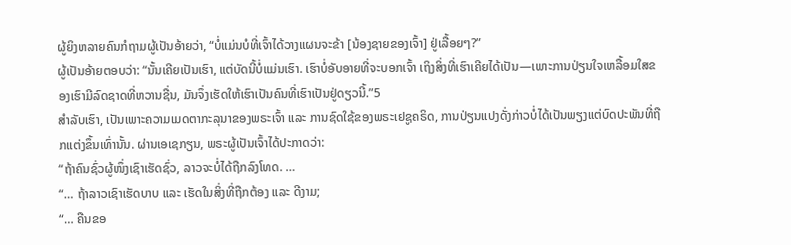ຜູ້ຍິງຫລາຍຄົນກໍຖາມຜູ້ເປັນອ້າຍວ່າ, “ບໍ່ແມ່ນບໍທີ່ເຈົ້າໄດ້ວາງແຜນຈະຂ້າ [ນ້ອງຊາຍຂອງເຈົ້າ] ຢູ່ເລື້ອຍໆ?”
ຜູ້ເປັນອ້າຍຕອບວ່າ: “ນັ້ນເຄີຍເປັນເຮົາ, ແຕ່ບັດນີ້ບໍ່ແມ່ນເຮົາ. ເຮົາບໍ່ອັບອາຍທີ່ຈະບອກເຈົ້າ ເຖິງສິ່ງທີ່ເຮົາເຄີຍໄດ້ເປັນ—ເພາະການປ່ຽນໃຈເຫລື້ອມໃສຂອງເຮົາມີລົດຊາດທີ່ຫວານຊື່ນ, ມັນຈຶ່ງເຮັດໃຫ້ເຮົາເປັນຄົນທີ່ເຮົາເປັນຢູ່ດຽວນີ້.”5
ສຳລັບເຮົາ, ເປັນເພາະຄວາມເມດຕາກະລຸນາຂອງພຣະເຈົ້າ ແລະ ການຊົດໃຊ້ຂອງພຣະເຢຊູຄຣິດ, ການປ່ຽນແປງດັ່ງກ່າວບໍ່ໄດ້ເປັນພຽງແຕ່ບົດປະພັນທີ່ຖືກແຕ່ງຂຶ້ນເທົ່ານັ້ນ. ຜ່ານເອເຊກຽນ, ພຣະຜູ້ເປັນເຈົ້າໄດ້ປະກາດວ່າ:
“ຖ້າຄົນຊົ່ວຜູ້ໜຶ່ງເຊົາເຮັດຊົ່ວ, ລາວຈະບໍ່ໄດ້ຖືກລົງໂທດ. …
“… ຖ້າລາວເຊົາເຮັດບາບ ແລະ ເຮັດໃນສິ່ງທີ່ຖືກຕ້ອງ ແລະ ດີງາມ;
“… ຄືນຂອ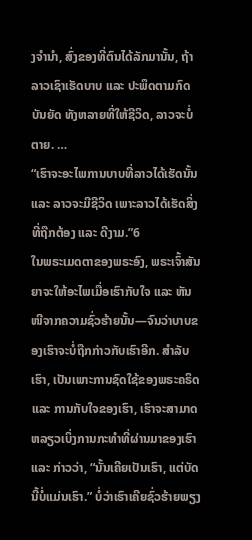ງຈຳນຳ, ສົ່ງຂອງທີ່ຕົນໄດ້ລັກມານັ້ນ, ຖ້າລາວເຊົາເຮັດບາບ ແລະ ປະພຶດຕາມກົດບັນຍັດ ທັງຫລາຍທີ່ໃຫ້ຊີວິດ, ລາວຈະບໍ່ຕາຍ. …
“ເຮົາຈະອະໄພການບາບທີ່ລາວໄດ້ເຮັດນັ້ນ ແລະ ລາວຈະມີຊີວິດ ເພາະລາວໄດ້ເຮັດສິ່ງທີ່ຖືກຕ້ອງ ແລະ ດີງາມ.”6
ໃນພຣະເມດຕາຂອງພຣະອົງ, ພຣະເຈົ້າສັນຍາຈະໃຫ້ອະໄພເມື່ອເຮົາກັບໃຈ ແລະ ຫັນໜີຈາກຄວາມຊົ່ວຮ້າຍນັ້ນ—ຈົນວ່າບາບຂອງເຮົາຈະບໍ່ຖືກກ່າວກັບເຮົາອີກ. ສຳລັບເຮົາ, ເປັນເພາະການຊົດໃຊ້ຂອງພຣະຄຣິດ ແລະ ການກັບໃຈຂອງເຮົາ, ເຮົາຈະສາມາດຫລຽວເບິ່ງການກະທຳທີ່ຜ່ານມາຂອງເຮົາ ແລະ ກ່າວວ່າ, “ນັ້ນເຄີຍເປັນເຮົາ, ແຕ່ບັດນີ້ບໍ່ແມ່ນເຮົາ.” ບໍ່ວ່າເຮົາເຄີຍຊົ່ວຮ້າຍພຽງ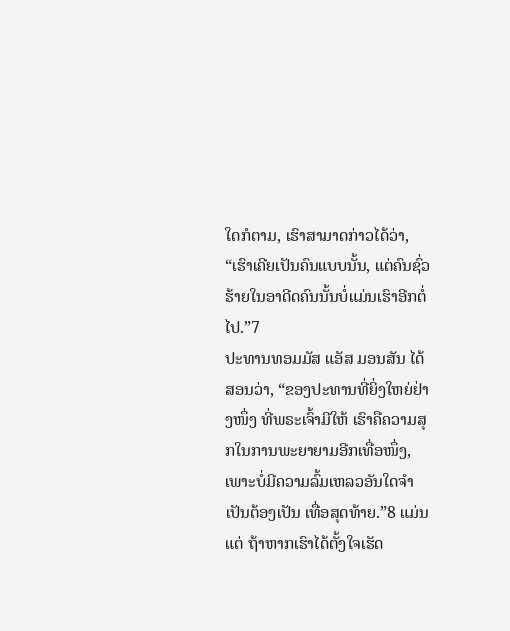ໃດກໍຕາມ, ເຮົາສາມາດກ່າວໄດ້ວ່າ, “ເຮົາເຄີຍເປັນຄົນແບບນັ້ນ, ແຕ່ຄົນຊົ່ວຮ້າຍໃນອາດີດຄົນນັ້ນບໍ່ແມ່ນເຮົາອີກຕໍ່ໄປ.”7
ປະທານທອມມັສ ແອັສ ມອນສັນ ໄດ້ສອນວ່າ, “ຂອງປະທານທີ່ຍິ່ງໃຫຍ່ຢ່າງໜຶ່ງ ທີ່ພຣະເຈົ້າມີໃຫ້ ເຮົາຄືຄວາມສຸກໃນການພະຍາຍາມອີກເທື່ອໜຶ່ງ, ເພາະບໍ່ມີຄວາມລົ້ມເຫລວອັນໃດຈຳເປັນຕ້ອງເປັນ ເທື່ອສຸດທ້າຍ.”8 ແມ່ນແຕ່ ຖ້າຫາກເຮົາໄດ້ຕັ້ງໃຈເຮັດ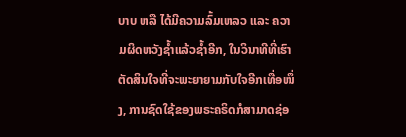ບາບ ຫລື ໄດ້ມີຄວາມລົ້ມເຫລວ ແລະ ຄວາມຜິດຫວັງຊ້ຳແລ້ວຊ້ຳອີກ, ໃນວິນາທີທີ່ເຮົາຕັດສິນໃຈທີ່ຈະພະຍາຍາມກັບໃຈອີກເທື່ອໜຶ່ງ, ການຊົດໃຊ້ຂອງພຣະຄຣິດກໍສາມາດຊ່ອ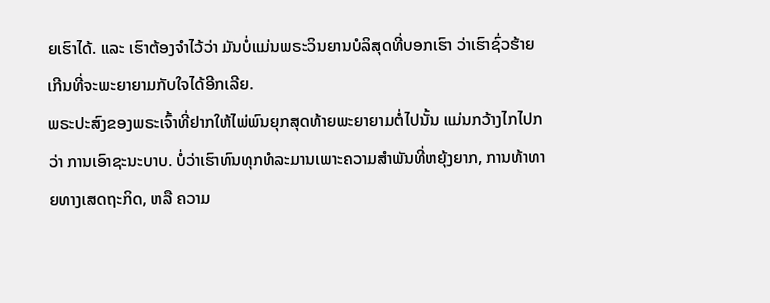ຍເຮົາໄດ້. ແລະ ເຮົາຕ້ອງຈຳໄວ້ວ່າ ມັນບໍ່ແມ່ນພຣະວິນຍານບໍລິສຸດທີ່ບອກເຮົາ ວ່າເຮົາຊົ່ວຮ້າຍເກີນທີ່ຈະພະຍາຍາມກັບໃຈໄດ້ອີກເລີຍ.
ພຣະປະສົງຂອງພຣະເຈົ້າທີ່ຢາກໃຫ້ໄພ່ພົນຍຸກສຸດທ້າຍພະຍາຍາມຕໍ່ໄປນັ້ນ ແມ່ນກວ້າງໄກໄປກວ່າ ການເອົາຊະນະບາບ. ບໍ່ວ່າເຮົາທົນທຸກທໍລະມານເພາະຄວາມສຳພັນທີ່ຫຍຸ້ງຍາກ, ການທ້າທາຍທາງເສດຖະກິດ, ຫລື ຄວາມ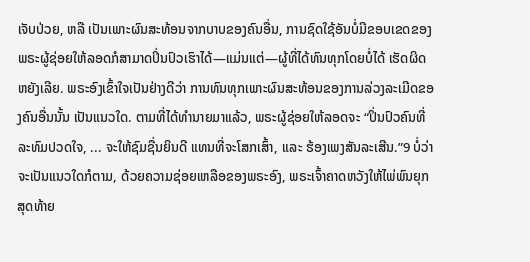ເຈັບປ່ວຍ, ຫລື ເປັນເພາະຜົນສະທ້ອນຈາກບາບຂອງຄົນອື່ນ, ການຊົດໃຊ້ອັນບໍ່ມີຂອບເຂດຂອງພຣະຜູ້ຊ່ອຍໃຫ້ລອດກໍສາມາດປິ່ນປົວເຮົາໄດ້—ແມ່ນແຕ່—ຜູ້ທີ່ໄດ້ທົນທຸກໂດຍບໍ່ໄດ້ ເຮັດຜິດຫຍັງເລີຍ. ພຣະອົງເຂົ້າໃຈເປັນຢ່າງດີວ່າ ການທົນທຸກເພາະຜົນສະທ້ອນຂອງການລ່ວງລະເມີດຂອງຄົນອື່ນນັ້ນ ເປັນແນວໃດ. ຕາມທີ່ໄດ້ທຳນາຍມາແລ້ວ, ພຣະຜູ້ຊ່ອຍໃຫ້ລອດຈະ “ປິ່ນປົວຄົນທີ່ລະທົມປວດໃຈ, ... ຈະໃຫ້ຊົມຊື່ນຍິນດີ ແທນທີ່ຈະໂສກເສົ້າ, ແລະ ຮ້ອງເພງສັນລະເສີນ.”9 ບໍ່ວ່າຈະເປັນແນວໃດກໍຕາມ, ດ້ວຍຄວາມຊ່ອຍເຫລືອຂອງພຣະອົງ, ພຣະເຈົ້າຄາດຫວັງໃຫ້ໄພ່ພົນຍຸກສຸດທ້າຍ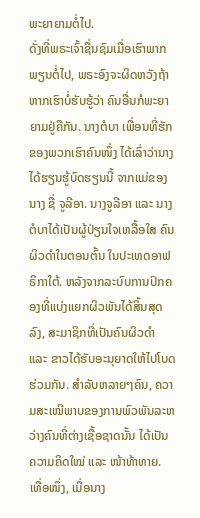ພະຍາຍາມຕໍ່ໄປ.
ດັ່ງທີ່ພຣະເຈົ້າຊື່ນຊົມເມື່ອເຮົາພາກພຽນຕໍ່ໄປ, ພຣະອົງຈະຜິດຫວັງຖ້າຫາກເຮົາບໍ່ຮັບຮູ້ວ່າ ຄົນອື່ນກໍພະຍາຍາມຢູ່ຄືກັນ. ນາງຕໍບາ ເພື່ອນທີ່ຮັກຂອງພວກເຮົາຄົນໜຶ່ງ ໄດ້ເລົ່າວ່ານາງໄດ້ຮຽນຮູ້ບົດຮຽນນີ້ ຈາກແມ່ຂອງນາງ ຊື່ ຈູລີອາ. ນາງຈູລີອາ ແລະ ນາງຕໍບາໄດ້ເປັນຜູ້ປ່ຽນໃຈເຫລື້ອໃສ ຄົນຜິວດຳໃນຕອນຕົ້ນ ໃນປະເທດອາຟຣິກາໃຕ້. ຫລັງຈາກລະບົບການປົກຄອງທີ່ແບ່ງແຍກຜິວພັນໄດ້ສິ້ນສຸດລົງ, ສະມາຊິກທີ່ເປັນຄົນຜິວດຳ ແລະ ຂາວໄດ້ຮັບອະນຸຍາດໃຫ້ໄປໂບດຮ່ວມກັນ. ສຳລັບຫລາຍໆຄົນ, ຄວາມສະເໝີພາບຂອງການພົວພັນລະຫວ່າງຄົນທີ່ຕ່າງເຊື້ອຊາດນັ້ນ ໄດ້ເປັນຄວາມຄິດໃໝ່ ແລະ ໜ້າທ້າທາຍ. ເທື່ອໜຶ່ງ, ເມື່ອນາງ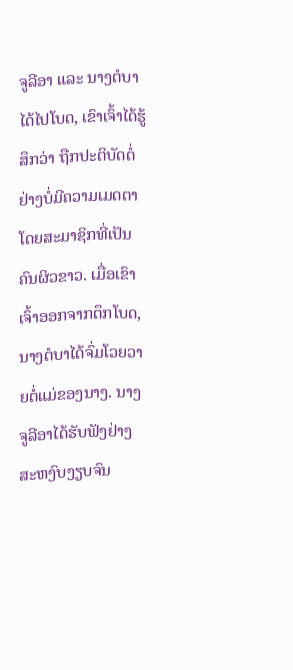ຈູລີອາ ແລະ ນາງຕໍບາໄດ້ໄປໂບດ, ເຂົາເຈົ້າໄດ້ຮູ້ສຶກວ່າ ຖືກປະຕິບັດຕໍ່ຢ່າງບໍ່ມີຄວາມເມດຕາ ໂດຍສະມາຊິກທີ່ເປັນຄົນຜິວຂາວ. ເມື່ອເຂົາເຈົ້າອອກຈາກຕຶກໂບດ, ນາງຕໍບາໄດ້ຈົ່ມໂວຍວາຍຕໍ່ແມ່ຂອງນາງ. ນາງຈູລີອາໄດ້ຮັບຟັງຢ່າງສະຫງົບງຽບຈົນ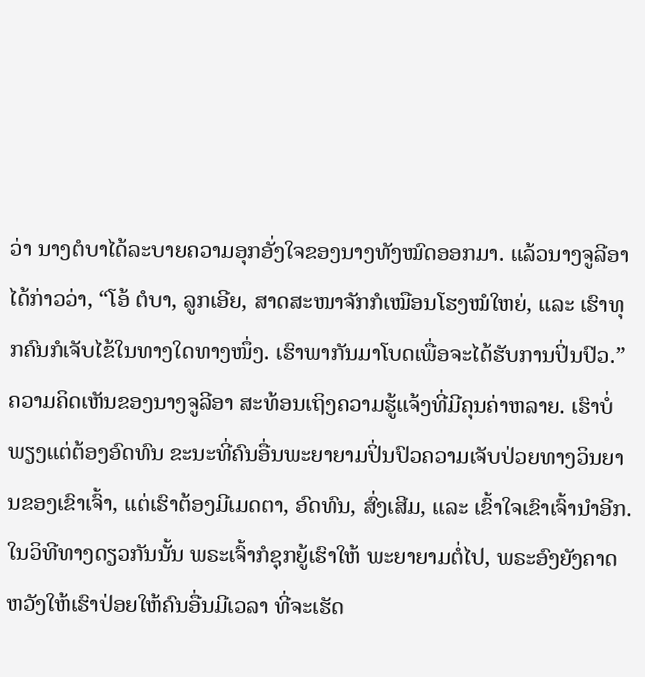ວ່າ ນາງຕໍບາໄດ້ລະບາຍຄວາມອຸກອັ່ງໃຈຂອງນາງທັງໝົດອອກມາ. ແລ້ວນາງຈູລີອາໄດ້ກ່າວວ່າ, “ໂອ້ ຕໍບາ, ລູກເອີຍ, ສາດສະໜາຈັກກໍເໝືອນໂຮງໝໍໃຫຍ່, ແລະ ເຮົາທຸກຄົນກໍເຈັບໄຂ້ໃນທາງໃດທາງໜຶ່ງ. ເຮົາພາກັນມາໂບດເພື່ອຈະໄດ້ຮັບການປິ່ນປົວ.”
ຄວາມຄິດເຫັນຂອງນາງຈູລີອາ ສະທ້ອນເຖິງຄວາມຮູ້ແຈ້ງທີ່ມີຄຸນຄ່າຫລາຍ. ເຮົາບໍ່ພຽງແຕ່ຕ້ອງອົດທົນ ຂະນະທີ່ຄົນອື່ນພະຍາຍາມປິ່ນປົວຄວາມເຈັບປ່ວຍທາງວິນຍານຂອງເຂົາເຈົ້າ, ແຕ່ເຮົາຕ້ອງມີເມດຕາ, ອົດທົນ, ສົ່ງເສີມ, ແລະ ເຂົ້າໃຈເຂົາເຈົ້ານຳອີກ. ໃນວິທີທາງດຽວກັນນັ້ນ ພຣະເຈົ້າກໍຊຸກຍູ້ເຮົາໃຫ້ ພະຍາຍາມຕໍ່ໄປ, ພຣະອົງຍັງຄາດຫວັງໃຫ້ເຮົາປ່ອຍໃຫ້ຄົນອື່ນມີເວລາ ທີ່ຈະເຮັດ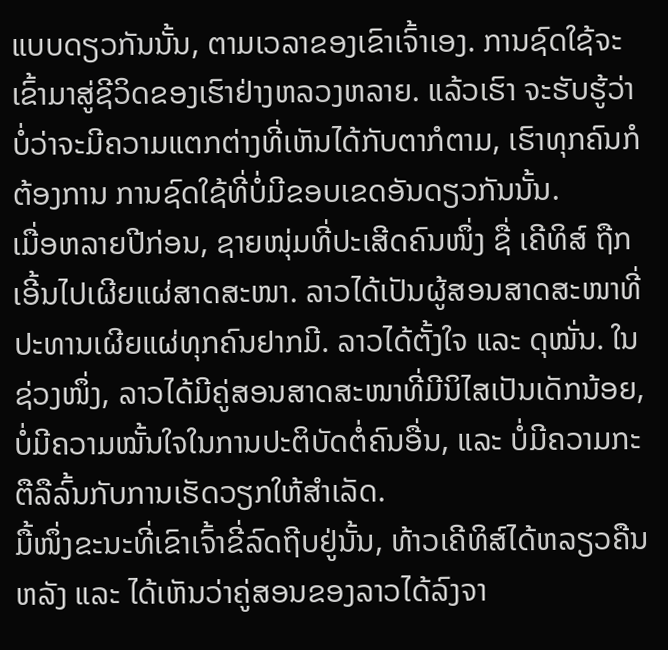ແບບດຽວກັນນັ້ນ, ຕາມເວລາຂອງເຂົາເຈົ້າເອງ. ການຊົດໃຊ້ຈະເຂົ້າມາສູ່ຊີວິດຂອງເຮົາຢ່າງຫລວງຫລາຍ. ແລ້ວເຮົາ ຈະຮັບຮູ້ວ່າ ບໍ່ວ່າຈະມີຄວາມແຕກຕ່າງທີ່ເຫັນໄດ້ກັບຕາກໍຕາມ, ເຮົາທຸກຄົນກໍຕ້ອງການ ການຊົດໃຊ້ທີ່ບໍ່ມີຂອບເຂດອັນດຽວກັນນັ້ນ.
ເມື່ອຫລາຍປີກ່ອນ, ຊາຍໜຸ່ມທີ່ປະເສີດຄົນໜຶ່ງ ຊື່ ເຄີທິສ໌ ຖືກເອີ້ນໄປເຜີຍແຜ່ສາດສະໜາ. ລາວໄດ້ເປັນຜູ້ສອນສາດສະໜາທີ່ປະທານເຜີຍແຜ່ທຸກຄົນຢາກມີ. ລາວໄດ້ຕັ້ງໃຈ ແລະ ດຸໝັ່ນ. ໃນຊ່ວງໜຶ່ງ, ລາວໄດ້ມີຄູ່ສອນສາດສະໜາທີ່ມີນິໄສເປັນເດັກນ້ອຍ, ບໍ່ມີຄວາມໝັ້ນໃຈໃນການປະຕິບັດຕໍ່ຄົນອື່ນ, ແລະ ບໍ່ມີຄວາມກະຕືລືລົ້ນກັບການເຮັດວຽກໃຫ້ສຳເລັດ.
ມື້ໜຶ່ງຂະນະທີ່ເຂົາເຈົ້າຂີ່ລົດຖີບຢູ່ນັ້ນ, ທ້າວເຄີທິສ໌ໄດ້ຫລຽວຄືນຫລັງ ແລະ ໄດ້ເຫັນວ່າຄູ່ສອນຂອງລາວໄດ້ລົງຈາ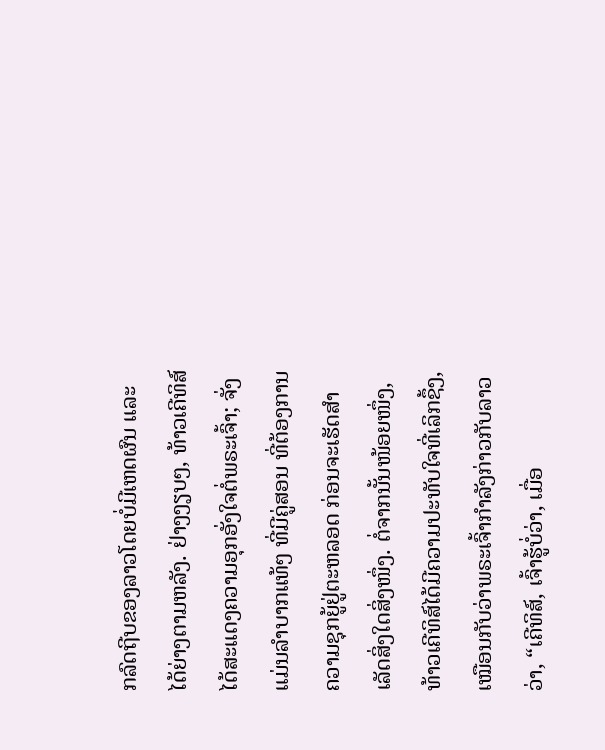ກລົດຖີບຂອງລາວໂດຍບໍ່ມີເຫດຜົນ ແລະ ໄດ້ຍ່າງຕາມຫລັງ. ຢ່າງງຽບໆ, ທ້າວເຄີທິສ໌ໄດ້ສະແດງຄວາມອຸກອັ່ງໃຈຕໍ່ພຣະເຈົ້າ; ຈັ່ງແມ່ນລຳບາກແທ້ໆ ທີ່ມີຄູ່ສອນ ທີ່ຕ້ອງການຄວາມຊຸກຍູ້ຢູ່ຕະຫລອດ ກ່ອນຈະເຮັດສຳເລັດສິ່ງໃດສິ່ງໜຶ່ງ. ຕໍ່ຈາກນັ້ນໜ້ອຍໜຶ່ງ, ທ້າວເຄີທິສ໌ໄດ້ມີຄວາມປະທັບໃຈທີ່ເລິກຊຶ້ງ, ເໝືອນກັບວ່າພຣະເຈົ້າກຳລັງກ່າວກັບລາວວ່າ, “ເຄີທິສ໌, ເຈົ້າຮູ້ບໍ່ວ່າ, ເມື່ອ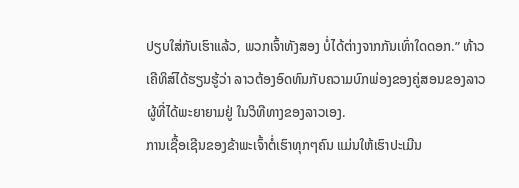ປຽບໃສ່ກັບເຮົາແລ້ວ, ພວກເຈົ້າທັງສອງ ບໍ່ໄດ້ຕ່າງຈາກກັນເທົ່າໃດດອກ.” ທ້າວເຄີທິສ໌ໄດ້ຮຽນຮູ້ວ່າ ລາວຕ້ອງອົດທົນກັບຄວາມບົກພ່ອງຂອງຄູ່ສອນຂອງລາວ ຜູ້ທີ່ໄດ້ພະຍາຍາມຢູ່ ໃນວິທີທາງຂອງລາວເອງ.
ການເຊື້ອເຊີນຂອງຂ້າພະເຈົ້າຕໍ່ເຮົາທຸກໆຄົນ ແມ່ນໃຫ້ເຮົາປະເມີນ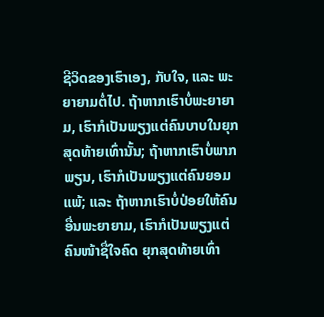ຊີວິດຂອງເຮົາເອງ, ກັບໃຈ, ແລະ ພະຍາຍາມຕໍ່ໄປ. ຖ້າຫາກເຮົາບໍ່ພະຍາຍາມ, ເຮົາກໍເປັນພຽງແຕ່ຄົນບາບໃນຍຸກສຸດທ້າຍເທົ່ານັ້ນ; ຖ້າຫາກເຮົາບໍ່ພາກພຽນ, ເຮົາກໍເປັນພຽງແຕ່ຄົນຍອມແພ້; ແລະ ຖ້າຫາກເຮົາບໍ່ປ່ອຍໃຫ້ຄົນອື່ນພະຍາຍາມ, ເຮົາກໍເປັນພຽງແຕ່ຄົນໜ້າຊື່ໃຈຄົດ ຍຸກສຸດທ້າຍເທົ່າ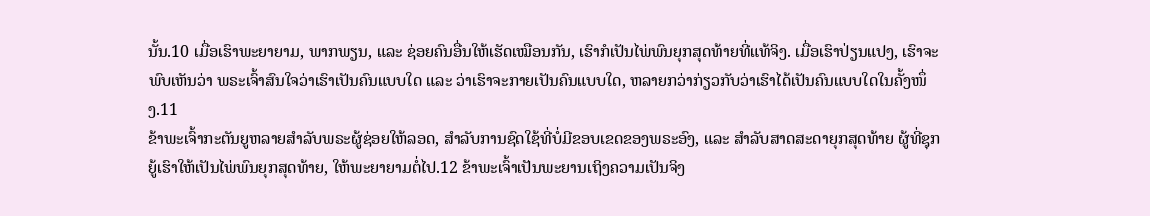ນັ້ນ.10 ເມື່ອເຮົາພະຍາຍາມ, ພາກພຽນ, ແລະ ຊ່ອຍຄົນອື່ນໃຫ້ເຮັດເໝືອນກັນ, ເຮົາກໍເປັນໄພ່ພົນຍຸກສຸດທ້າຍທີ່ແທ້ຈິງ. ເມື່ອເຮົາປ່ຽນແປງ, ເຮົາຈະພົບເຫັນວ່າ ພຣະເຈົ້າສົນໃຈວ່າເຮົາເປັນຄົນແບບໃດ ແລະ ວ່າເຮົາຈະກາຍເປັນຄົນແບບໃດ, ຫລາຍກວ່າກ່ຽວກັບວ່າເຮົາໄດ້ເປັນຄົນແບບໃດໃນຄັ້ງໜຶ່ງ.11
ຂ້າພະເຈົ້າກະຕັນຍູຫລາຍສຳລັບພຣະຜູ້ຊ່ອຍໃຫ້ລອດ, ສຳລັບການຊົດໃຊ້ທີ່ບໍ່ມີຂອບເຂດຂອງພຣະອົງ, ແລະ ສຳລັບສາດສະດາຍຸກສຸດທ້າຍ ຜູ້ທີ່ຊຸກຍູ້ເຮົາໃຫ້ເປັນໄພ່ພົນຍຸກສຸດທ້າຍ, ໃຫ້ພະຍາຍາມຕໍ່ໄປ.12 ຂ້າພະເຈົ້າເປັນພະຍານເຖິງຄວາມເປັນຈິງ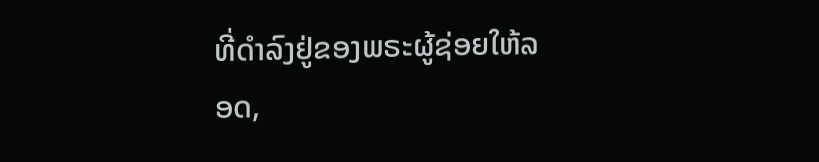ທີ່ດຳລົງຢູ່ຂອງພຣະຜູ້ຊ່ອຍໃຫ້ລອດ,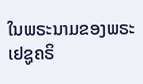ໃນພຣະນາມຂອງພຣະເຢຊູຄຣິ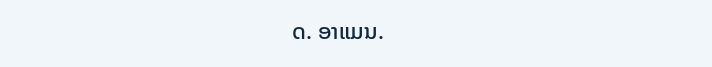ດ. ອາແມນ.